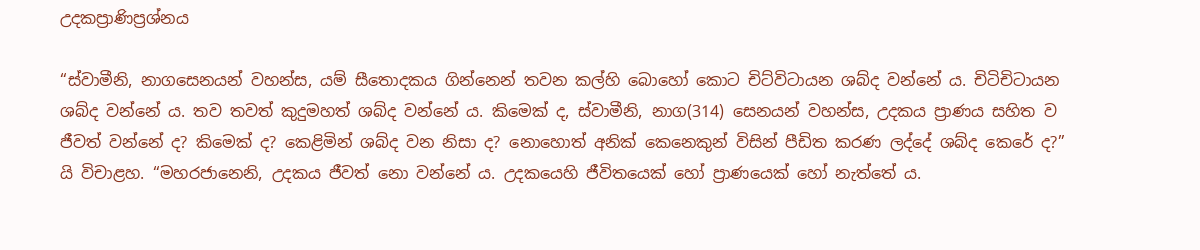උදකප්‍රාණිප්‍ර‍ශ්නය

“ස්වාමීනි, නාගසෙනයන් වහන්ස, යම් සීතොදකය ගින්නෙන් තවන කල්හි බොහෝ කොට චිට්විටායන ශබ්ද වන්නේ ය. චිටිචිටායන ශබ්ද වන්නේ ය. තව තවත් කුදුමහත් ශබ්ද වන්නේ ය. කිමෙක් ද, ස්වාමීනි, නාග(314) සෙනයන් වහන්ස, උදකය ප්‍රාණය සහිත ව ජීවත් වන්නේ ද? කිමෙක් ද? කෙළිමින් ශබ්ද වන නිසා ද? නොහොත් අනික් කෙනෙකුන් විසින් පීඩිත කරණ ලද්දේ ශබ්ද කෙරේ ද?” යි විචාළහ. “මහරජානෙනි, උදකය ජීවත් නො වන්නේ ය. උදකයෙහි ජීවිතයෙක් හෝ ප්‍රාණයෙක් හෝ නැත්තේ ය.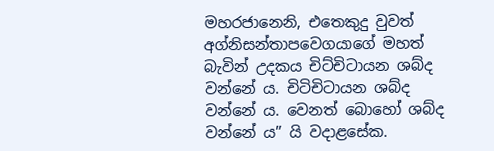මහරජානෙනි, එතෙකුදු වුවත් අග්නිසන්තාපවෙගයාගේ මහත් බැවින් උදකය චිට්චිටායන ශබ්ද වන්නේ ය. චිටිචිටායන ශබ්ද වන්නේ ය. වෙනත් බොහෝ ශබ්ද වන්නේ ය” යි වදාළසේක.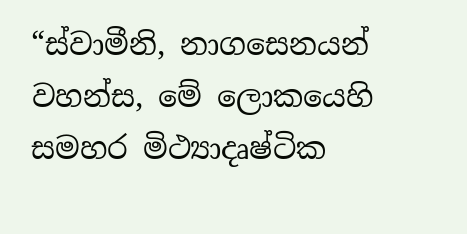“ස්වාමීනි, නාගසෙනයන් වහන්ස, මේ ලොකයෙහි සමහර මිථ්‍යාදෘෂ්ටික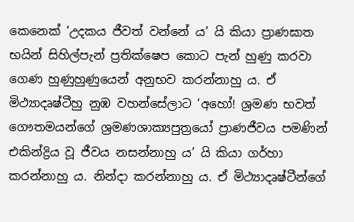කෙනෙක් ‘උදකය ජීවත් වන්නේ ය’ යි කියා ප්‍රාණඝාත භයින් සිහිල්පැන් ප්‍ර‍තික්ෂෙප කොට පැන් හුණු කරවා ගෙණ හුණුහුණුයෙන් අනුභව කරන්නාහු ය. ඒ මිථ්‍යාදෘෂ්ටීහු නුඹ වහන්සේලාට ‘අහෝ! ශ්‍ර‍මණ භවත් ගෞතමයන්ගේ ශ්‍ර‍මණශාක්‍යපුත්‍රයෝ ප්‍රාණජීවය පමණින් එකින්ද්‍රිය වූ ජීවය නසන්නාහු ය’ යි කියා ගර්හා කරන්නාහු ය. නින්දා කරන්නාහු ය. ඒ මිථ්‍යාදෘෂ්ටීන්ගේ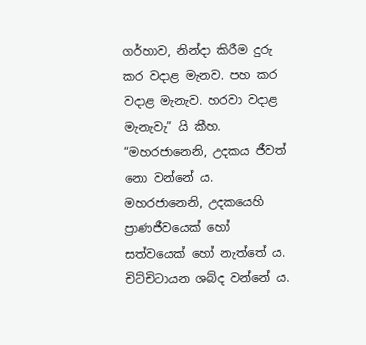ගර්හාව, නින්දා කිරීම දුරු කර වදාළ මැනව. පහ කර වදාළ මැනැව. හරවා වදාළ මැනැවැ” යි කීහ. “මහරජානෙනි, උදකය ජීවත් නො වන්නේ ය. මහරජානෙනි, උදකයෙහි ප්‍රාණජීවයෙක් හෝ සත්වයෙක් හෝ නැත්තේ ය. චිට්චිටායන ශබ්ද වන්නේ ය.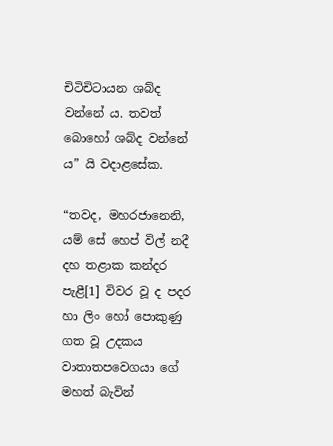චිටිචිටායන ශබ්ද වන්නේ ය. තවත් බොහෝ ශබ්ද වන්නේ ය” යි වදාළසේක.

“තවද, මහරජානෙනි, යම් සේ හෙප් විල් නදී දහ තළාක කන්දර පැළී[1] විවර වූ ද පදර හා ලිං හෝ පොකුණු ගත වූ උදකය වාතාතපවෙගයා ගේ මහත් බැවින්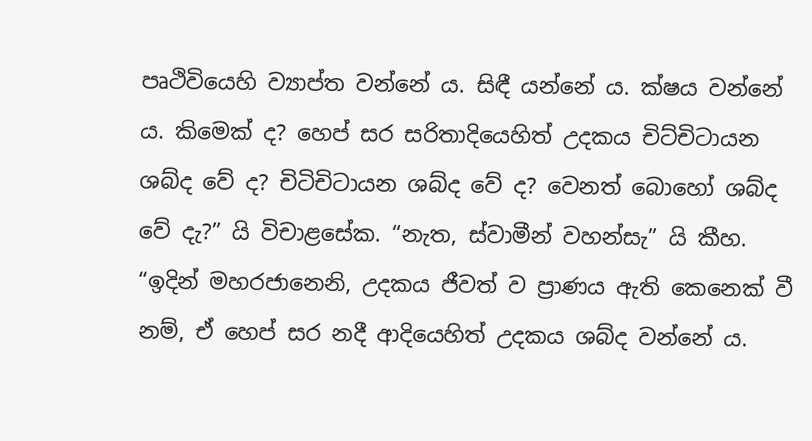පෘථිවියෙහි ව්‍යාප්ත වන්නේ ය. සිඳී යන්නේ ය. ක්ෂය වන්නේ ය. කිමෙක් ද? හෙප් සර සරිතාදියෙහිත් උදකය චිට්චිටායන ශබ්ද වේ ද? චිටිචිටායන ශබ්ද වේ ද? වෙනත් බොහෝ ශබ්ද වේ දැ?” යි විචාළසේක. “නැත, ස්වාමීන් වහන්සැ” යි කීහ. “ඉදින් මහරජානෙනි, උදකය ජීවත් ව ප්‍රාණය ඇති කෙනෙක් වී නම්, ඒ හෙප් සර නදී ආදියෙහිත් උදකය ශබ්ද වන්නේ ය.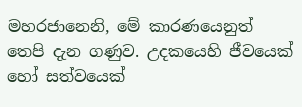මහරජානෙනි, මේ කාරණයෙනුත් තෙපි දැන ගණුව. උදකයෙහි ජීවයෙක් හෝ සත්වයෙක්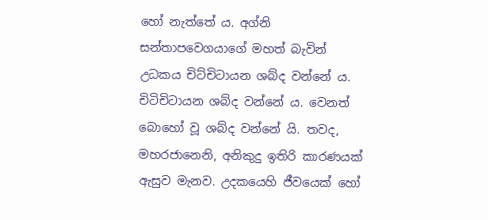හෝ නැත්තේ ය. අග්නි සන්තාපවෙගයාගේ මහත් බැවින් උධකය චිට්චිටායන ශබ්ද වන්නේ ය. චිටිචිටායන ශබ්ද වන්නේ ය. වෙනත් බොහෝ වූ ශබ්ද වන්නේ යි. තවද, මහරජානෙනි, අනිකුදු ඉතිරි කාරණයක් ඇසුව මැනව. උදකයෙහි ජීවයෙක් හෝ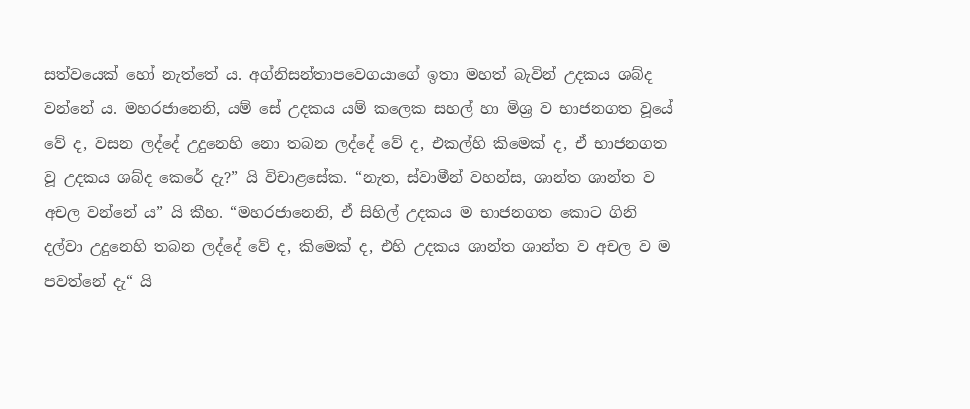සත්වයෙක් හෝ නැත්තේ ය. අග්නිසන්තාපවෙගයාගේ ඉතා මහත් බැවින් උදකය ශබ්ද වන්නේ ය. මහරජානෙනි, යම් සේ උදකය යම් කලෙක සහල් හා මිශ්‍ර‍ ව භාජනගත වූයේ වේ ද, වසන ලද්දේ උදුනෙහි නො තබන ලද්දේ වේ ද, එකල්හි කිමෙක් ද, ඒ භාජනගත වූ උදකය ශබ්ද කෙරේ දැ?” යි විචාළසේක. “නැත, ස්වාමීන් වහන්ස, ශාන්ත ශාන්ත ව අචල වන්නේ ය” යි කීහ. “මහරජානෙනි, ඒ සිහිල් උදකය ම භාජනගත කොට ගිනි දල්වා උදුනෙහි තබන ලද්දේ වේ ද, කිමෙක් ද, එහි උදකය ශාන්ත ශාන්ත ව අචල ව ම පවත්නේ දැ“ යි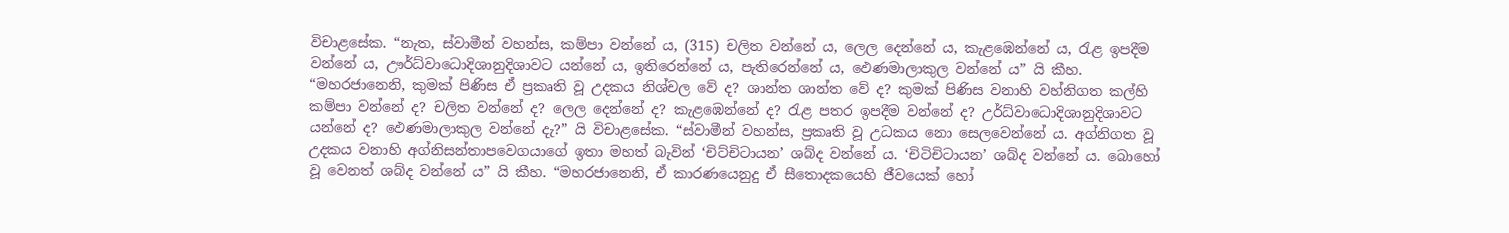විචාළසේක. “නැත, ස්වාමීන් වහන්ස, කම්පා වන්නේ ය, (315) චලිත වන්නේ ය, ලෙල දෙන්නේ ය, කැළඹෙන්නේ ය, රැළ ඉපදීම වන්නේ ය, ඌර්ධ්වාධොදිශානුදිශාවට යන්නේ ය, ඉතිරෙන්නේ ය, පැතිරෙන්නේ ය, ඵෙණමාලාකුල වන්නේ ය” යි කීහ. “මහරජානෙනි, කුමක් පිණිස ඒ ප්‍ර‍කෘති වූ උදකය නිශ්චල වේ ද? ශාන්ත ශාන්ත වේ ද? කුමක් පිණිස වනාහි වහ්නිගත කල්හි කම්පා වන්නේ ද? චලිත වන්නේ ද? ලෙල දෙන්නේ ද? කැළඹෙන්නේ ද? රැළ පතර ඉපදීම වන්නේ ද? උර්ධ්වාධොදිශානුදිශාවට යන්නේ ද? ඵෙණමාලාකුල වන්නේ දැ?” යි විචාළසේක. “ස්වාමීන් වහන්ස, ප්‍ර‍කෘති වූ උධකය නො සෙලවෙන්නේ ය. අග්නිගත වූ උදකය වනාහි අග්නිසන්තාපවෙගයාගේ ඉතා මහත් බැවින් ‘චිට්චිටායන’ ශබ්ද වන්නේ ය. ‘චිටිචිටායන’ ශබ්ද වන්නේ ය. බොහෝ වූ වෙනත් ශබ්ද වන්නේ ය” යි කීහ. “මහරජානෙනි, ඒ කාරණයෙනුදු ඒ සීතොදකයෙහි ජීවයෙක් හෝ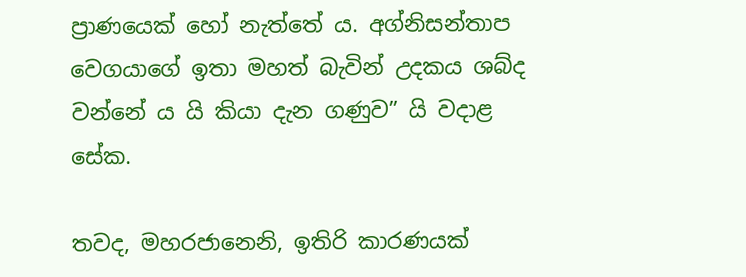ප්‍රාණයෙක් හෝ නැත්තේ ය. අග්නිසන්තාප වෙගයාගේ ඉතා මහත් බැවින් උදකය ශබ්ද වන්නේ ය යි කියා දැන ගණුව” යි වදාළ සේක.

තවද, මහරජානෙනි, ඉතිරි කාරණයක්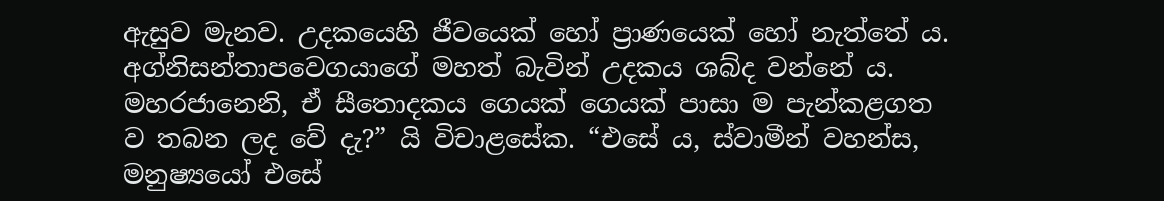ඇසුව මැනව. උදකයෙහි ජීවයෙක් හෝ ප්‍රාණයෙක් හෝ නැත්තේ ය. අග්නිසන්තාපවෙගයාගේ මහත් බැවින් උදකය ශබ්ද වන්නේ ය. මහරජානෙනි, ඒ සීතොදකය ගෙයක් ගෙයක් පාසා ම පැන්කළගත ව තබන ලද වේ දැ?” යි විචාළසේක. “එසේ ය, ස්වාමීන් වහන්ස, මනුෂ්‍යයෝ එසේ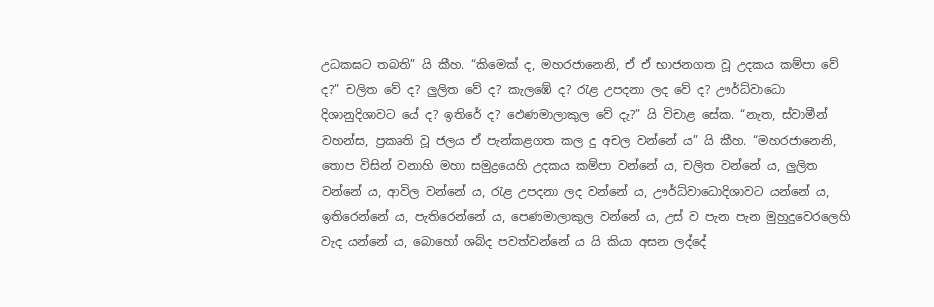උධකඝට තබති” යි කීහ. “කිමෙක් ද, මහරජානෙනි, ඒ ඒ භාජනගත වූ උදකය කම්පා වේ ද?” චලිත වේ ද? ලුලිත වේ ද? කැලඹේ ද? රැළ උපදනා ලද වේ ද? ඌර්ධ්වාධො දිශානුදිශාවට යේ ද? ඉතිරේ ද? ඵෙණමාලාකුල වේ දැ?” යි විචාළ සේක. “නැත, ස්වාමීන් වහන්ස, ප්‍ර‍කෘති වූ ජලය ඒ පැන්කළගත කල දු අචල වන්නේ ය” යි කීහ. “මහරජානෙනි, තොප විසින් වනාහි මහා සමුද්‍රයෙහි උදකය කම්පා වන්නේ ය, චලිත වන්නේ ය, ලුලිත වන්නේ ය, ආවිල වන්නේ ය, රැළ උපදනා ලද වන්නේ ය, ඌර්ධ්වාධොදිශාවට යන්නේ ය, ඉතිරෙන්නේ ය, පැතිරෙන්නේ ය, පෙණමාලාකුල වන්නේ ය, උස් ව පැන පැන මුහුදුවෙරලෙහි වැද යන්නේ ය, බොහෝ ශබ්ද පවත්වන්නේ ය යි කියා අසන ලද්දේ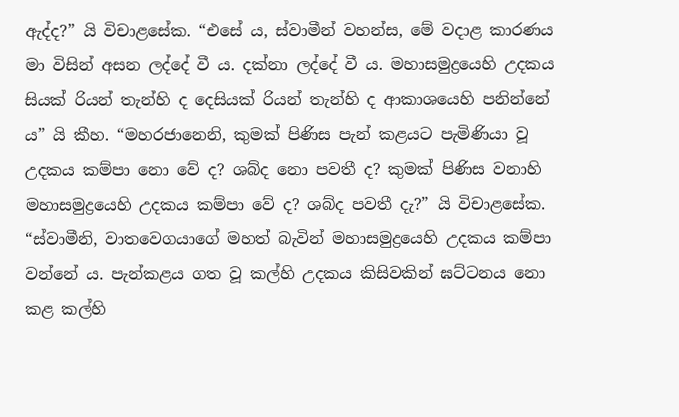ඇද්ද?” යි විචාළසේක. “එසේ ය, ස්වාමීන් වහන්ස, මේ වදාළ කාරණය මා විසින් අසන ලද්දේ වී ය. දක්නා ලද්දේ වී ය. මහාසමුද්‍රයෙහි උදකය සියක් රියන් තැන්හි ද දෙසියක් රියන් තැන්හි ද ආකාශයෙහි පනින්නේ ය” යි කීහ. “මහරජානෙනි, කුමක් පිණිස පැන් කළයට පැමිණියා වූ උදකය කම්පා නො වේ ද? ශබ්ද නො පවතී ද? කුමක් පිණිස වනාහි මහාසමුද්‍රයෙහි උදකය කම්පා වේ ද? ශබ්ද පවතී දැ?” යි විචාළසේක. “ස්වාමීනි, වාතවෙගයාගේ මහත් බැවින් මහාසමුද්‍රයෙහි උදකය කම්පා වන්නේ ය. පැන්කළය ගත වූ කල්හි උදකය කිසිවකින් ඝට්ටනය නො කළ කල්හි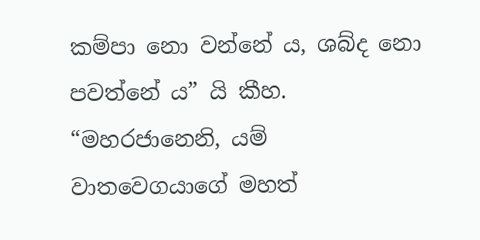කම්පා නො වන්නේ ය, ශබ්ද නො පවත්නේ ය” යි කීහ. “මහරජානෙනි, යම් වාතවෙගයාගේ මහත්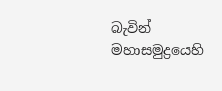බැවින් මහාසමුද්‍රයෙහි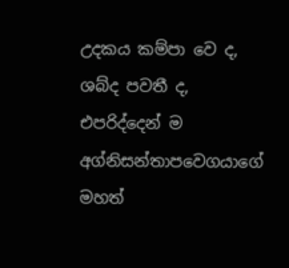උදකය කම්පා වෙ ද, ශබ්ද පවතී ද, එපරිද්දෙන් ම අග්නිසන්තාපවෙගයාගේ මහත්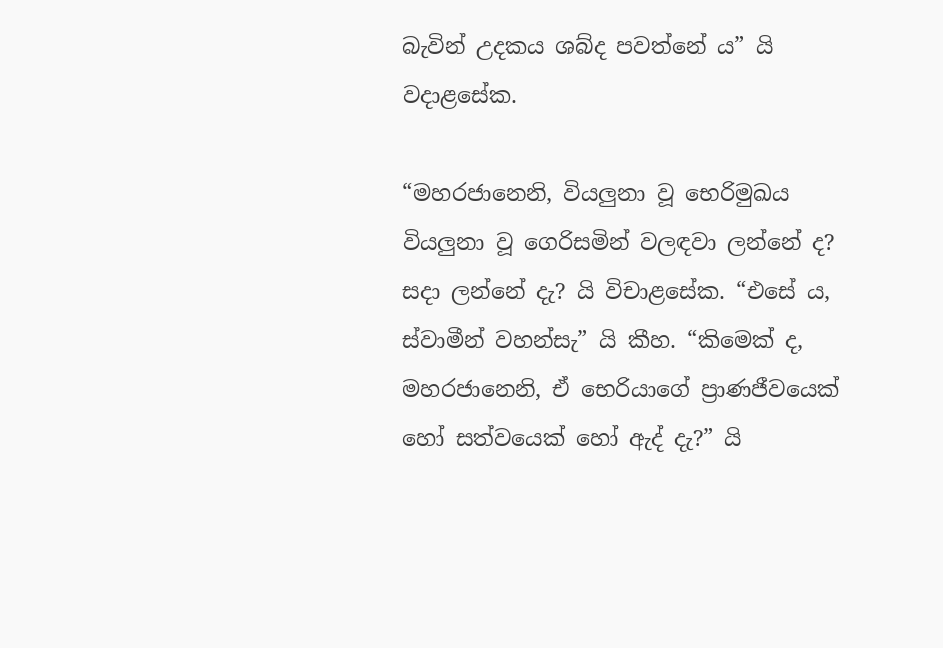බැවින් උදකය ශබ්ද පවත්නේ ය” යි වදාළසේක.

“මහරජානෙනි, වියලුනා වූ භෙරිමුඛය වියලුනා වූ ගෙරිසමින් වලඳවා ලන්නේ ද? සදා ලන්නේ දැ? යි විචාළසේක. “එසේ ය, ස්වාමීන් වහන්සැ” යි කීහ. “කිමෙක් ද, මහරජානෙනි, ඒ භෙරියාගේ ප්‍රාණජීවයෙක් හෝ සත්වයෙක් හෝ ඇද් දැ?” යි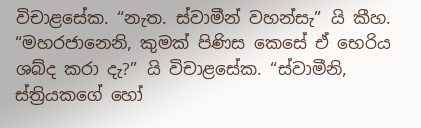විචාළසේක. “නැත. ස්වාමීන් වහන්සැ” යි කීහ. “මහරජානෙනි, කුමක් පිණිස කෙසේ ඒ භෙරිය ශබ්ද කරා දැ?” යි විචාළසේක. “ස්වාමීනි, ස්ත්‍රියකගේ හෝ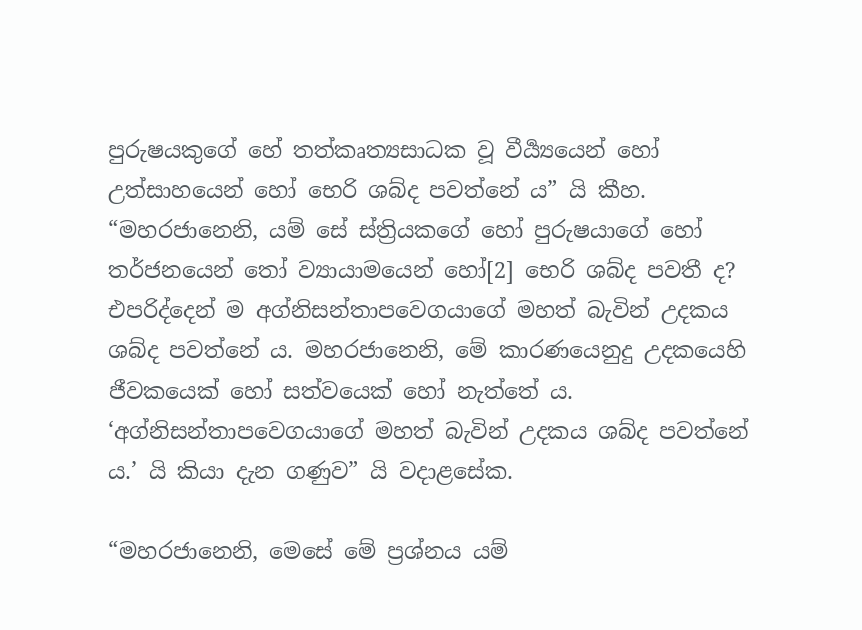පුරුෂයකුගේ හේ තත්කෘත්‍යසාධක වූ වීර්‍ය්‍යයෙන් හෝ උත්සාහයෙන් හෝ භෙරි ශබ්ද පවත්නේ ය” යි කීහ. “මහරජානෙනි, යම් සේ ස්ත්‍රියකගේ හෝ පුරුෂයාගේ හෝ තර්ජනයෙන් තෝ ව්‍යායාමයෙන් හෝ[2] භෙරි ශබ්ද පවතී ද? එපරිද්දෙන් ම අග්නිසන්තාපවෙගයාගේ මහත් බැවින් උදකය ශබ්ද පවත්නේ ය. මහරජානෙනි, මේ කාරණයෙනුදු උදකයෙහි ජීවකයෙක් හෝ සත්වයෙක් හෝ නැත්තේ ය. ‘අග්නිසන්තාපවෙගයාගේ මහත් බැවින් උදකය ශබ්ද පවත්නේ ය.’ යි කියා දැන ගණුව” යි වදාළසේක.

“මහරජානෙනි, මෙසේ මේ ප්‍ර‍ශ්නය යම්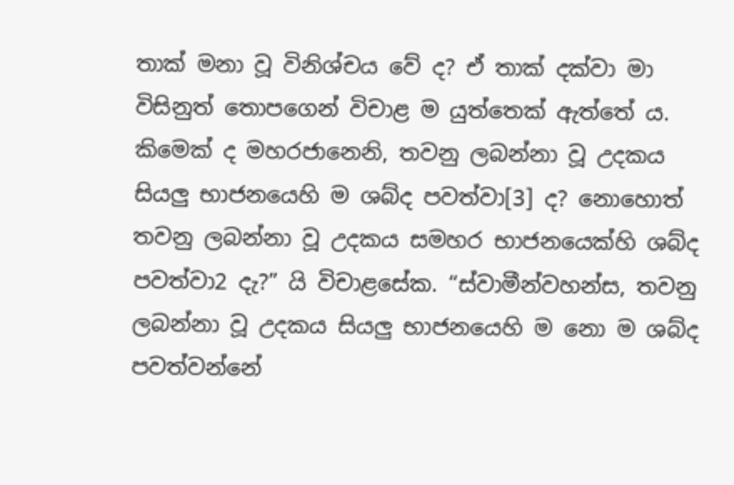තාක් මනා වූ විනිශ්චය වේ ද? ඒ තාක් දක්වා මා විසිනුත් තොපගෙන් විචාළ ම යුත්තෙක් ඇත්තේ ය. කිමෙක් ද මහරජානෙනි, තවනු ලබන්නා වූ උදකය සියලු භාජනයෙහි ම ශබ්ද පවත්වා[3] ද? නොහොත් තවනු ලබන්නා වූ උදකය සමහර භාජනයෙක්හි ශබ්ද පවත්වා2 දැ?” යි විචාළසේක. “ස්වාමීන්වහන්ස, තවනු ලබන්නා වූ උදකය සියලු භාජනයෙහි ම නො ම ශබ්ද පවත්වන්නේ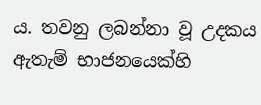ය. තවනු ලබන්නා වූ උදකය ඇතැම් භාජනයෙක්හි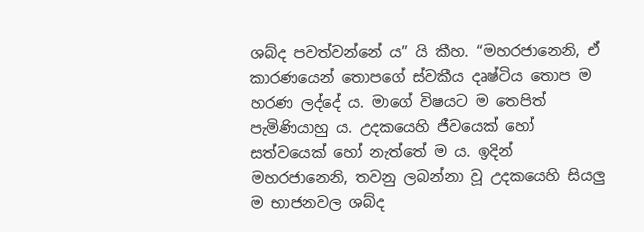ශබ්ද පවත්වන්නේ ය” යි කීහ. “මහරජානෙනි, ඒ කාරණයෙන් තොපගේ ස්වකීය දෘෂ්ටිය තොප ම හරණ ලද්දේ ය. මාගේ විෂයට ම තෙපිත් පැමිණියාහු ය. උදකයෙහි ජීවයෙක් හෝ සත්වයෙක් හෝ නැත්තේ ම ය. ඉදින් මහරජානෙනි, තවනු ලබන්නා වූ උදකයෙහි සියලු ම භාජනවල ශබ්ද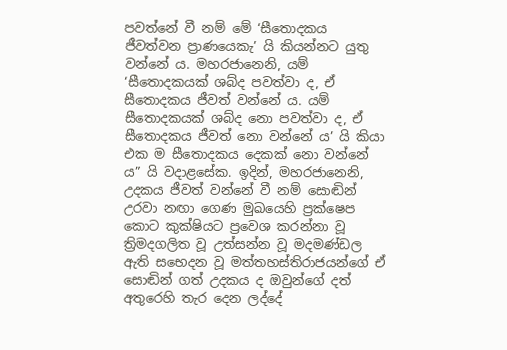පවත්නේ වී නම් මේ ‘සීතොදකය ජීවත්වන ප්‍රාණයෙකැ’ යි කියන්නට යුතු වන්නේ ය. මහරජානෙනි, යම් ‘සීතොදකයක් ශබ්ද පවත්වා ද, ඒ සීතොදකය ජීවත් වන්නේ ය. යම් සීතොදකයක් ශබ්ද නො පවත්වා ද, ඒ සීතොදකය ජීවත් නො වන්නේ ය’ යි කියා එක ම සීතොදකය දෙකක් නො වන්නේ ය” යි වදාළසේක. ඉදින්, මහරජානෙනි, උදකය ජීවත් වන්නේ වී නම් සොඬින් උරවා නඟා ගෙණ මුඛයෙහි ප්‍ර‍ක්ෂෙප කොට කුක්ෂියට ප්‍රවෙශ කරන්නා වූ ත්‍රිමදගලිත වූ උත්සන්න වූ මදමණ්ඩල ඇති සභෙදන වූ මත්තහස්තිරාජයන්ගේ ඒ සොඬින් ගත් උදකය ද ඔවුන්ගේ දත් අතුරෙහි තැර දෙන ලද්දේ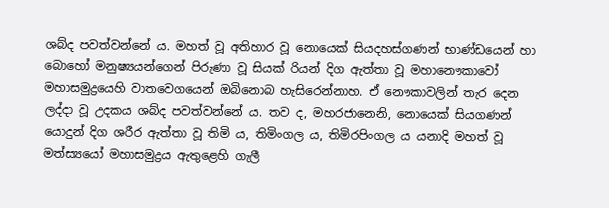ශබ්ද පවත්වන්නේ ය. මහත් වූ අතිහාර වූ නොයෙක් සියදහස්ගණන් භාණ්ඩයෙන් හා බොහෝ මනුෂ්‍යයන්ගෙන් පිරුණා වූ සියක් රියන් දිග ඇත්තා වූ මහානෞකාවෝ මහාසමුද්‍රයෙහි වාතවෙගයෙන් ඔබිනොබ හැසිරෙන්නාහ. ඒ නෞකාවලින් තැර දෙන ලද්දා වූ උදකය ශබ්ද පවත්වන්නේ ය. තව ද, මහරජානෙනි, නොයෙක් සියගණන් යොදුන් දිග ශරීර ඇත්තා වූ තිමි ය, තිමිංගල ය, තිමිරපිංගල ය යනාදි මහත් වූ මත්ස්‍යයෝ මහාසමුද්‍ර‍ය ඇතුළෙහි ගැලී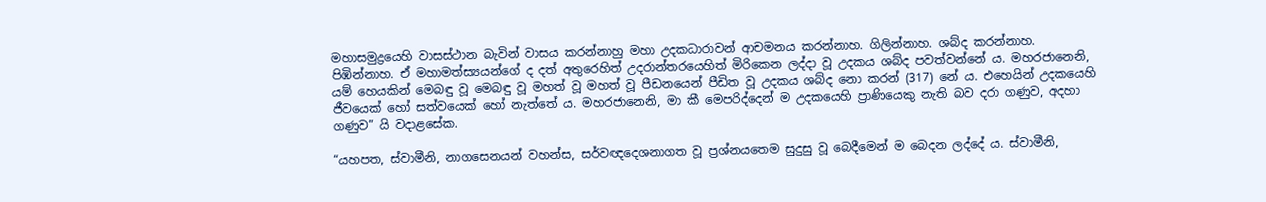මහාසමුද්‍රයෙහි වාසස්ථාන බැවින් වාසය කරන්නාහු මහා උදකධාරාවන් ආචමනය කරන්නාහ. ගිලින්නාහ. ශබ්ද කරන්නාහ. පිඹින්නාහ. ඒ මහාමත්ස්‍යයන්ගේ ද දත් අතුරෙහිත් උදරාන්තරයෙහිත් මිරිකෙන ලද්දා වූ උදකය ශබ්ද පවත්වන්නේ ය. මහරජානෙනි, යම් හෙයකින් මෙබඳු වූ මෙබඳු වූ මහත් වූ මහත් වූ පීඩනයෙන් පීඩිත වූ උදකය ශබ්ද නො කරන් (317) නේ ය. එහෙයින් උදකයෙහි ජීවයෙක් හෝ සත්වයෙක් හෝ නැත්තේ ය. මහරජානෙනි, මා කී මෙපරිද්දෙන් ම උදකයෙහි ප්‍රාණියෙකු නැති බව දරා ගණුව, අදහා ගණුව” යි වදාළසේක.

“යහපත, ස්වාමීනි, නාගසෙනයන් වහන්ස, සර්වඥදෙශනාගත වූ ප්‍ර‍ශ්නයතෙම සුදුසු වූ බෙදීමෙන් ම බෙදන ලද්දේ ය. ස්වාමීනි,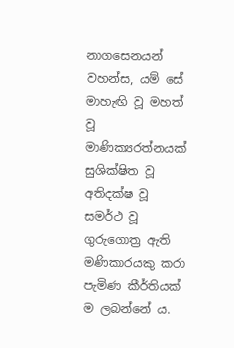නාගසෙනයන් වහන්ස, යම් සේ මාහැඟි වූ මහත් වූ මාණික්‍යරත්නයක් සුශික්ෂිත වූ අතිදක්ෂ වූ සමර්ථ වූ ගුරුගොත්‍ර‍ ඇති මණිකාරයකු කරා පැමිණ කීර්තියක් ම ලබන්නේ ය.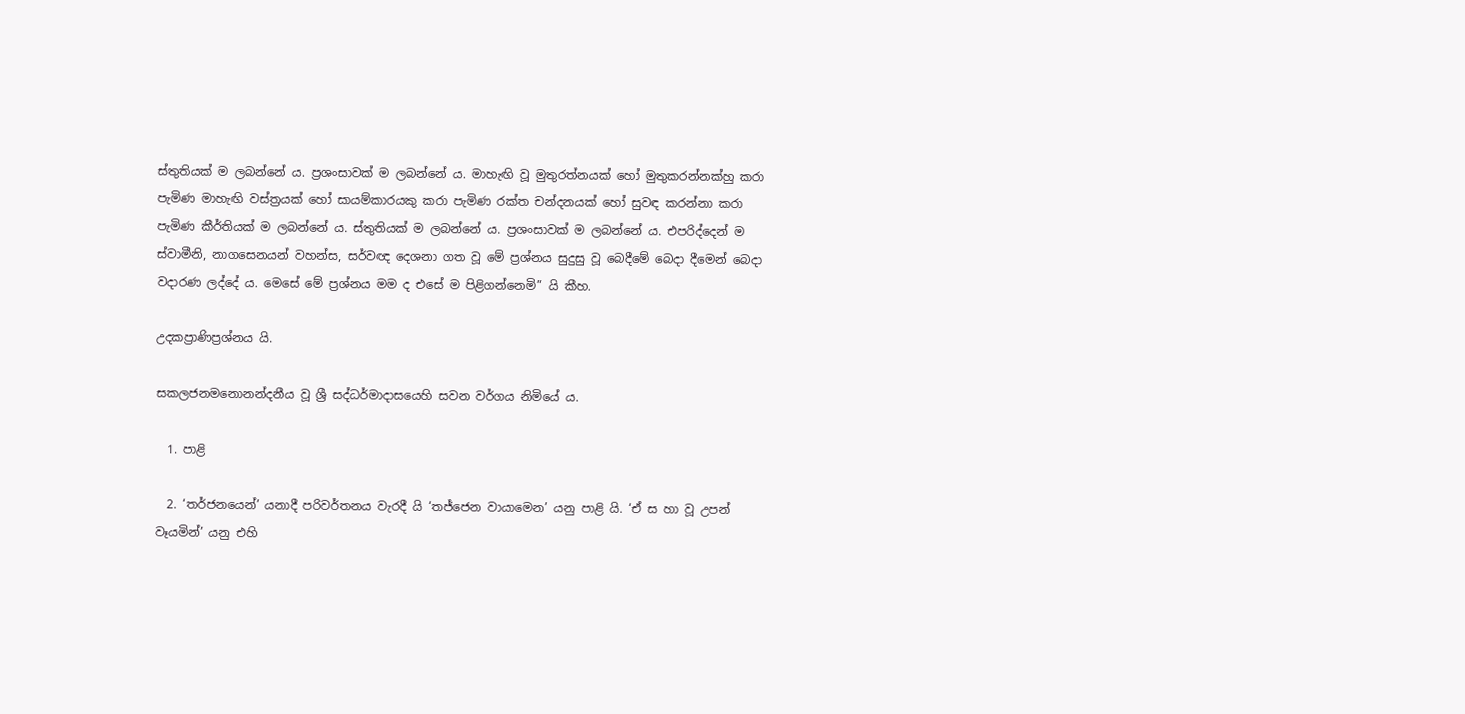ස්තුතියක් ම ලබන්නේ ය. ප්‍ර‍ශංසාවක් ම ලබන්නේ ය. මාහැඟි වූ මුතුරත්නයක් හෝ මුතුකරන්නක්හු කරා පැමිණ මාහැඟි වස්ත්‍ර‍යක් හෝ සායම්කාරයකු කරා පැමිණ රක්ත චන්දනයක් හෝ සුවඳ කරන්නා කරා පැමිණ කීර්තියක් ම ලබන්නේ ය. ස්තුතියක් ම ලබන්නේ ය. ප්‍ර‍ශංසාවක් ම ලබන්නේ ය. එපරිද්දෙන් ම ස්වාමීනි, නාගසෙනයන් වහන්ස, සර්වඥ දෙශනා ගත වූ මේ ප්‍ර‍ශ්නය සුදුසු වූ බෙදීමේ බෙදා දීමෙන් බෙදා වදාරණ ලද්දේ ය. මෙසේ මේ ප්‍ර‍ශ්නය මම ද එසේ ම පිළිගන්නෙමි” යි කීහ.

උදකප්‍රාණිප්‍ර‍ශ්නය යි.

සකලජනමනොනන්දනීය වූ ශ්‍රී සද්ධර්මාදාසයෙහි සවන වර්ගය නිමියේ ය.

  1. පාළි

  2. ‘තර්ජනයෙන්’ යනාදී පරිවර්තනය වැරදී යි ‘තජ්ජෙන වායාමෙන’ යනු පාළි යි. ‘ඒ ස හා වූ උපන් වෑයමින්’ යනු එහි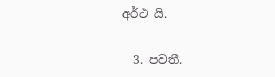අර්ථ යි.

  3. පවතී.